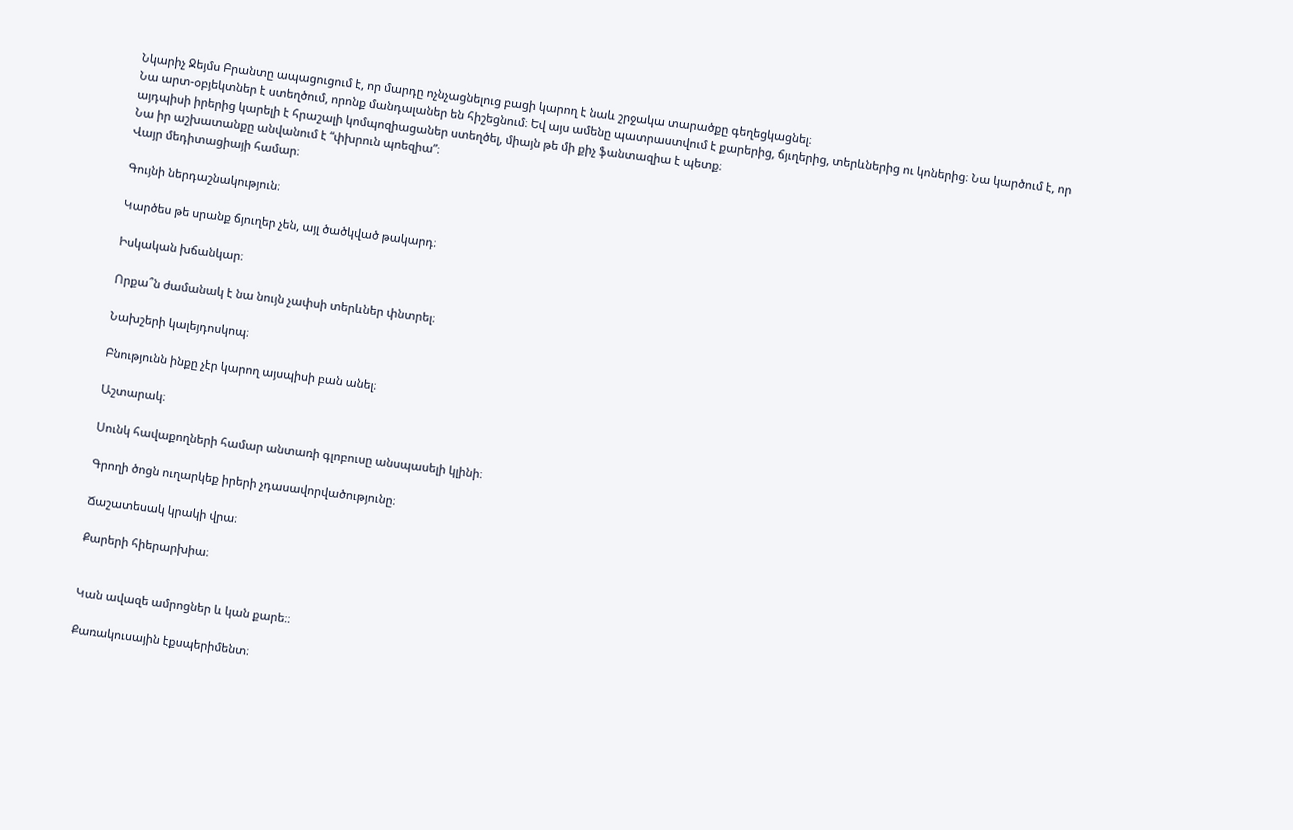Նկարիչ Ջեյմս Բրանտը ապացուցում է, որ մարդը ոչնչացնելուց բացի կարող է նաև շրջակա տարածքը գեղեցկացնել։
Նա արտ-օբյեկտներ է ստեղծում, որոնք մանդալաներ են հիշեցնում։ Եվ այս ամենը պատրաստվում է քարերից, ճյւղերից, տերևներից ու կոներից։ Նա կարծում է, որ այդպիսի իրերից կարելի է հրաշալի կոմպոզիացաներ ստեղծել, միայն թե մի քիչ ֆանտազիա է պետք։
Նա իր աշխատանքը անվանում է “փխրուն պոեզիա”։
Վայր մեդիտացիայի համար։

Գույնի ներդաշնակություն։

Կարծես թե սրանք ճյուղեր չեն, այլ ծածկված թակարդ։

Իսկական խճանկար։

Որքա՞ն ժամանակ է նա նույն չափսի տերևներ փնտրել։

Նախշերի կալեյդոսկոպ։

Բնությունն ինքը չէր կարող այսպիսի բան անել։

Աշտարակ։

Սունկ հավաքողների համար անտառի գլոբուսը անսպասելի կլինի։

Գրողի ծոցն ուղարկեք իրերի չդասավորվածությունը։

Ճաշատեսակ կրակի վրա։

Քարերի հիերարխիա։


Կան ավազե ամրոցներ և կան քարե։։

Քառակուսային էքսպերիմենտ։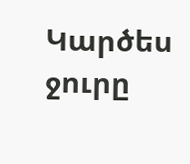Կարծես ջուրը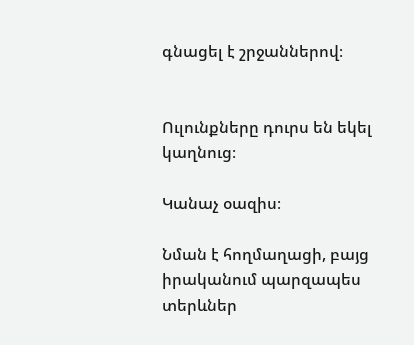գնացել է շրջաններով։


Ուլունքները դուրս են եկել կաղնուց։

Կանաչ օազիս։

Նման է հողմաղացի, բայց իրականում պարզապես տերևներ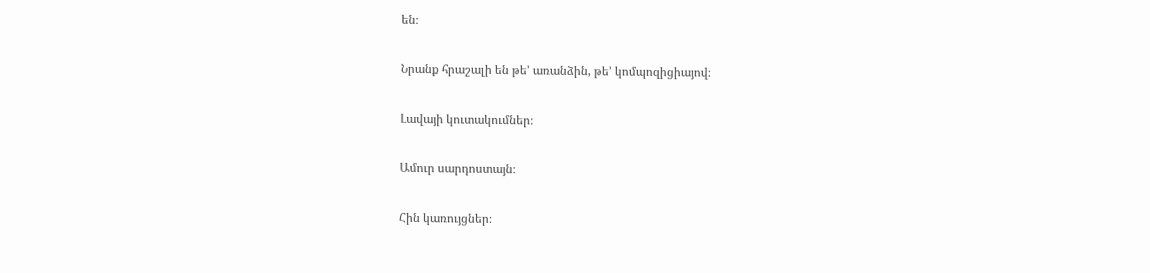են։

Նրանք հրաշալի են թե’ առանձին, թե’ կոմպոզիցիայով։

Լավայի կուտակումներ։

Ամուր սարդոստայն։

Հին կառույցներ։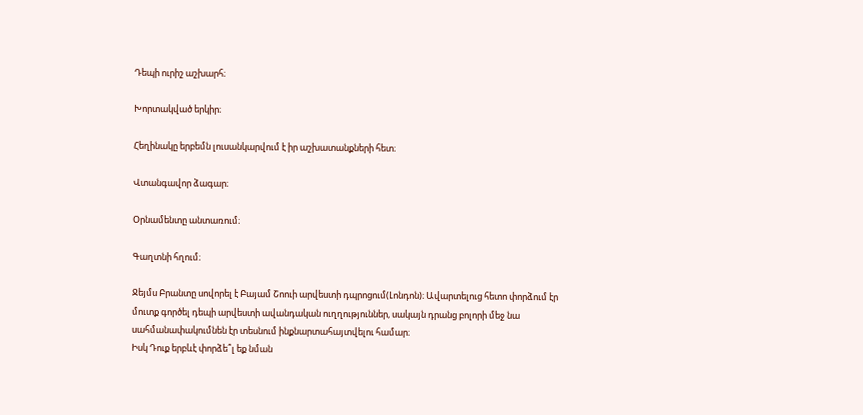Դեպի ուրիշ աշխարհ։

Խորտակված երկիր։

Հեղինակը երբեմն լուսանկարվում է իր աշխատանքների հետ։

Վտանգավոր ձագար։

Օրնամենտը անտառում։

Գաղտնի հղում։

Ջեյմս Բրանտը սովորել է Բայամ Շոուի արվեստի դպրոցում(Լոնդոն)։ Ավարտելուց հետո փորձում էր մուտք գործել դեպի արվեստի ավանդական ուղղություններ, սակայն դրանց բոլորի մեջ նա սահմանափակումնեն էր տեսնում ինքնարտահայտվելու համար։
Իսկ Դուք երբևէ փորձե՞լ եք նման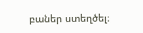բաներ ստեղծել։